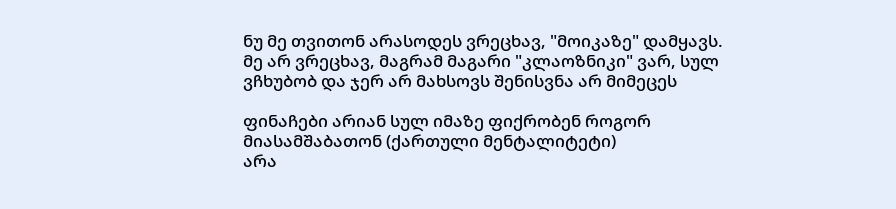ნუ მე თვითონ არასოდეს ვრეცხავ, "მოიკაზე" დამყავს. მე არ ვრეცხავ, მაგრამ მაგარი "კლაოზნიკი" ვარ, სულ ვჩხუბობ და ჯერ არ მახსოვს შენისვნა არ მიმეცეს

ფინაჩები არიან სულ იმაზე ფიქრობენ როგორ მიასამშაბათონ (ქართული მენტალიტეტი)
არა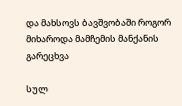და მახსოვს ბავშვობაში როგორ მიხაროდა მამჩემის მანქანის გარეცხვა

სულ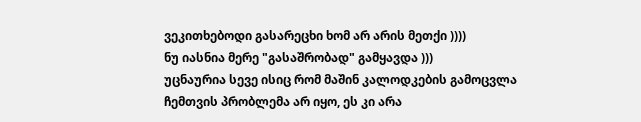ვეკითხებოდი გასარეცხი ხომ არ არის მეთქი ))))
ნუ იასნია მერე "გასაშრობად" გამყავდა )))
უცნაურია სევე ისიც რომ მაშინ კალოდკების გამოცვლა ჩემთვის პრობლემა არ იყო, ეს კი არა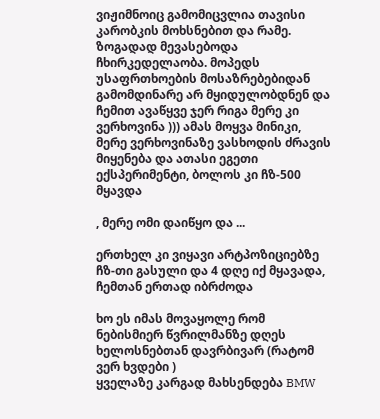ვიჟიმნოიც გამომიცვლია თავისი კარობკის მოხსნებით და რამე. ზოგადად მევასებოდა ჩხირკედელაობა. მოპედს უსაფრთხოების მოსაზრებებიდან გამომდინარე არ მყიდულობდნენ და ჩემით ავაწყვე ჯერ რიგა მერე კი ვერხოვინა ))) ამას მოყვა მინიკი, მერე ვერხოვინაზე ვასხოდის ძრავის მიყენება და ათასი ეგეთი ექსპერიმენტი, ბოლოს კი ჩზ-500 მყავდა

, მერე ომი დაიწყო და ...

ერთხელ კი ვიყავი არტპოზიციებზე ჩზ-თი გასული და 4 დღე იქ მყავადა, ჩემთან ერთად იბრძოდა

ხო ეს იმას მოვაყოლე რომ ნებისმიერ წვრილმანზე დღეს ხელოსნებთან დავრბივარ (რატომ ვერ ხვდები )
ყველაზე კარგად მახსენდება BMW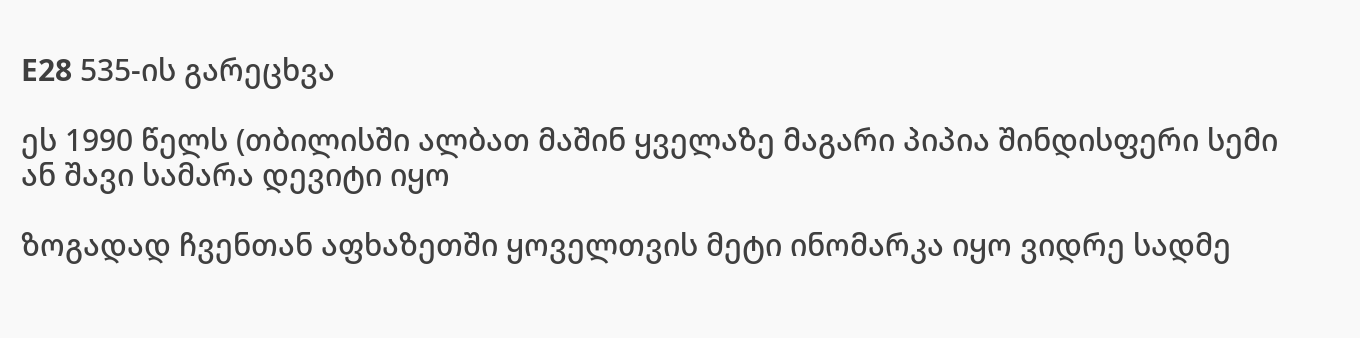E28 535-ის გარეცხვა

ეს 1990 წელს (თბილისში ალბათ მაშინ ყველაზე მაგარი პიპია შინდისფერი სემი ან შავი სამარა დევიტი იყო

ზოგადად ჩვენთან აფხაზეთში ყოველთვის მეტი ინომარკა იყო ვიდრე სადმე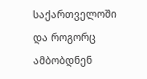საქართველოში და როგორც ამბობდნენ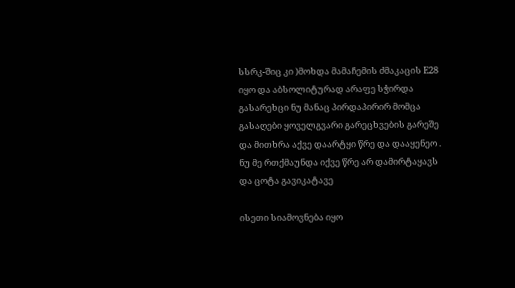სსრკ-შიც კი )მოხდა მამაჩემის ძმაკაცის E28 იყო და აბსოლიტურად არაფე სჭირდა გასარეხცი ნუ მანაც პირდაპირირ მომცა გასაღები ყოველგვარი გარეცხვების გარეშე და მითხრა აქვე დაარტყი წრე და დააყენეო . ნუ მე რთქმაუნდა იქვე წრე არ დამირტაყავს და ცოტა გავიკატავე

ისეთი სიამოვნება იყო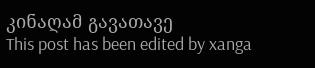კინაღამ გავათავე
This post has been edited by xanga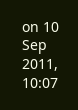on 10 Sep 2011, 10:07